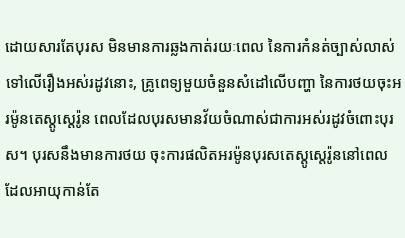ដោយសារតែបុរស មិនមានការឆ្លងកាត់រយៈពេល នៃការកំនត់ច្បាស់លាស់ ទៅលើរឿងអស់រដូវនោះ, គ្រូពេទ្យមួយចំនួនសំដៅលើបញ្ហា នៃការថយចុះអរម៉ូនតេស្តូស្តេរ៉ូន ពេលដែលបុរសមានវ័យចំណាស់ជាការអស់រដូវចំពោះបុរស។ បុរសនឹងមានការថយ ចុះការផលិតអរម៉ូនបុរសតេស្តូស្តេរ៉ូននៅពេលដែលអាយុកាន់តែ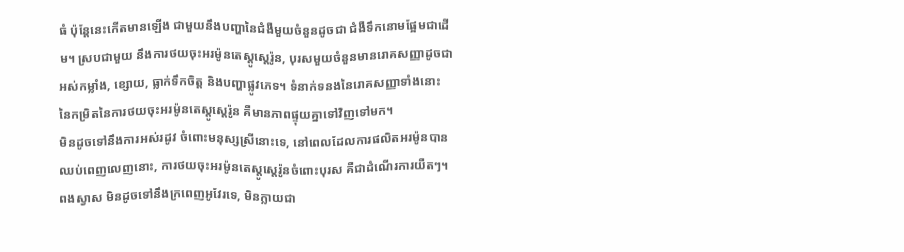ធំ ប៉ុន្តែនេះកើតមានឡើង ជាមួយនឹងបញ្ហានៃជំងឺមួយចំនួនដូចជា ជំងឺទឹកនោមផ្អែមជាដើម។ ស្របជាមួយ នឹងការថយចុះអរម៉ូនតេស្តូស្តេរ៉ូន, បុរសមួយចំនួនមានរោគសញ្ញាដូចជា អស់កម្លាំង, ខ្សោយ, ធ្លាក់ទឹកចិត្ត និងបញ្ហាផ្លូវភេទ។ ទំនាក់ទនងនៃរោគសញ្ញាទាំងនោះ នៃកម្រិតនៃការថយចុះអរម៉ូនតេស្តូស្តេរ៉ូន គឺមានភាពផ្ទុយគ្នាទៅវិញទៅមក។
មិនដូចទៅនឹងការអស់រដូវ ចំពោះមនុស្សស្រីនោះទេ, នៅពេលដែលការផលិតអរម៉ូនបានឈប់ពេញលេញនោះ, ការថយចុះអរម៉ូនតេស្តូស្តេរ៉ូនចំពោះបុរស គឺជាដំណើរការយឺតៗ។ ពងស្វាស មិនដូចទៅនឹងក្រពេញអូវែរទេ, មិនក្លាយជា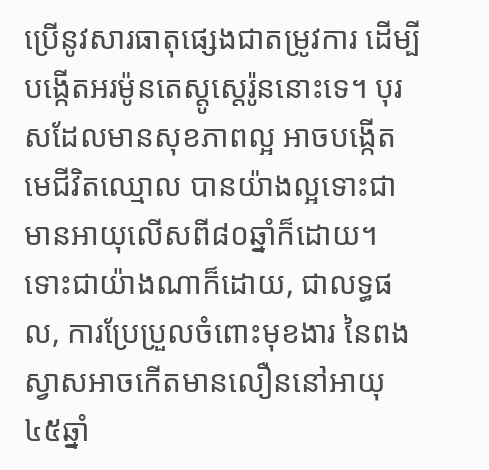ប្រើនូវសារធាតុផ្សេងជាតម្រូវការ ដើម្បីបង្កើតអរម៉ូនតេស្តូស្តេរ៉ូននោះទេ។ បុរសដែលមានសុខភាពល្អ អាចបង្កើតមេជីវិតឈ្មោល បានយ៉ាងល្អទោះជាមានអាយុលើសពី៨០ឆ្នាំក៏ដោយ។
ទោះជាយ៉ាងណាក៏ដោយ, ជាលទ្ធផល, ការប្រែប្រួលចំពោះមុខងារ នៃពងស្វាសអាចកើតមានលឿននៅអាយុ ៤៥ឆ្នាំ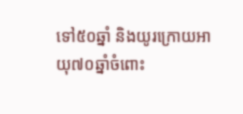ទៅ៥០ឆ្នាំ និងយូរក្រោយអាយុ៧០ឆ្នាំចំពោះ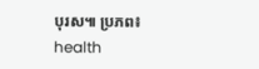បុរស៕ ប្រភព៖ health